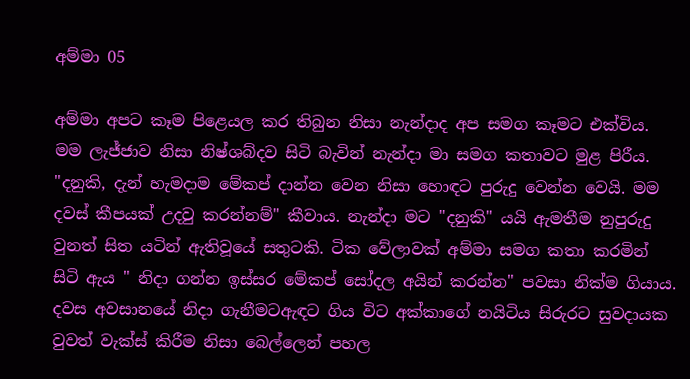අම්මා 05

අම්මා අපට කෑම පිළෙයල කර තිබුන නිසා නැන්දාද අප සමග කෑමට එක්විය. මම ලැජ්ජාව නිසා නිෂ්ශබ්දව සිටි බැවින් නැන්දා මා සමග කතාවට මුළ පිරීය. "දනුකි, දැන් හැමදාම මේකප් දාන්න වෙන නිසා හොඳට පුරුදු වෙන්න වෙයි. මම දවස් කීපයක් උදවු කරන්නම්" කීවාය. නැන්දා මට "දනුකි" යයි ඇමතීම නුපුරුදු වුනත් සිත යටින් ඇතිවූයේ සතුටකි. ටික වේලාවක් අම්මා සමග කතා කරමින් සිටි ඇය " නිදා ගන්න ඉස්සර මේකප් සෝදල අයින් කරන්න" පවසා නික්ම ගියාය. දවස අවසානයේ නිදා ගැනීමටඇඳට ගිය විට අක්කාගේ නයිටිය සිරුරට සුවදායක වුවත් වැක්ස් කිරීම නිසා බෙල්ලෙන් පහල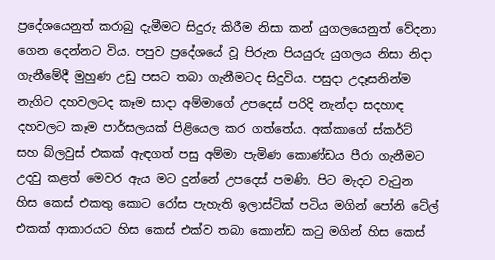ප්‍රදේශයෙනුත් කරාබු දැමීමට සිදුරු කිරීම නිසා කන් යුගලයෙනුත් වේදනා ගෙන දෙන්නට විය. පපුව ප්‍රදේශයේ වූ පිරුන පියයුරු යුගලය නිසා නිදා ගැනීමේදී මුහුණ උඩු පසට තබා ගැනීමටද සිදුවිය. පසුදා උදෑසනින්ම නැගිට දහවලටද කෑම සාදා අම්මාගේ උපදෙස් පරිදි නැන්දා සදහාඳ දහවලට කෑම පාර්සලයක් පිළියෙල කර ගත්තේය. අක්කාගේ ස්කර්ට් සහ බ්ලවුස් එකක් ඇඳගත් පසු අම්මා පැමිණ කොණ්ඩය පීරා ගැනීමට උදවු කළත් මෙවර ඇය මට දුන්නේ උපදෙස් පමණි. පිට මැදට වැටුන හිස කෙස් එකතු කොට රෝස පැහැති ඉලාස්ටික් පටිය මගින් පෝනි ටේල් එකක් ආකාරයට හිස කෙස් එක්ව තබා කොන්ඩ කටු මගින් හිස කෙස්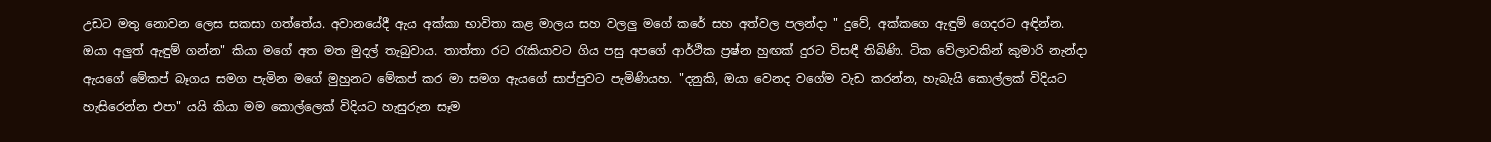උඩට මතු නොවන ලෙස සකසා ගත්තේය. අවානයේදී ඇය අක්කා භාවිතා කළ මාලය සහ වලලු මගේ කරේ සහ අත්වල පලන්දා " දුවේ, අක්කගෙ ඇඳුම් ගෙදරට අඳින්න. ඔයා අලුත් ඇඳුම් ගන්න" කියා මගේ අත මත මුදල් තැබුවාය. තාත්තා රට රැකියාවට ගිය පසු අපගේ ආර්ථික ප්‍රෂ්න හුඟක් දුරට විසඳී තිබිණි. ටික වේලාවකින් කුමාරි නැන්දා ඇයගේ මේකප් බෑගය සමග පැමින මගේ මුහුනට මේකප් කර මා සමග ඇයගේ සාප්පුවට පැමිණියහ. "දනුකි, ඔයා වෙනද වගේම වැඩ කරන්න, හැබැයි කොල්ලක් විදියට හැසිරෙන්න එපා" යයි කියා මම කොල්ලෙක් විදියට හැසුරුන සෑම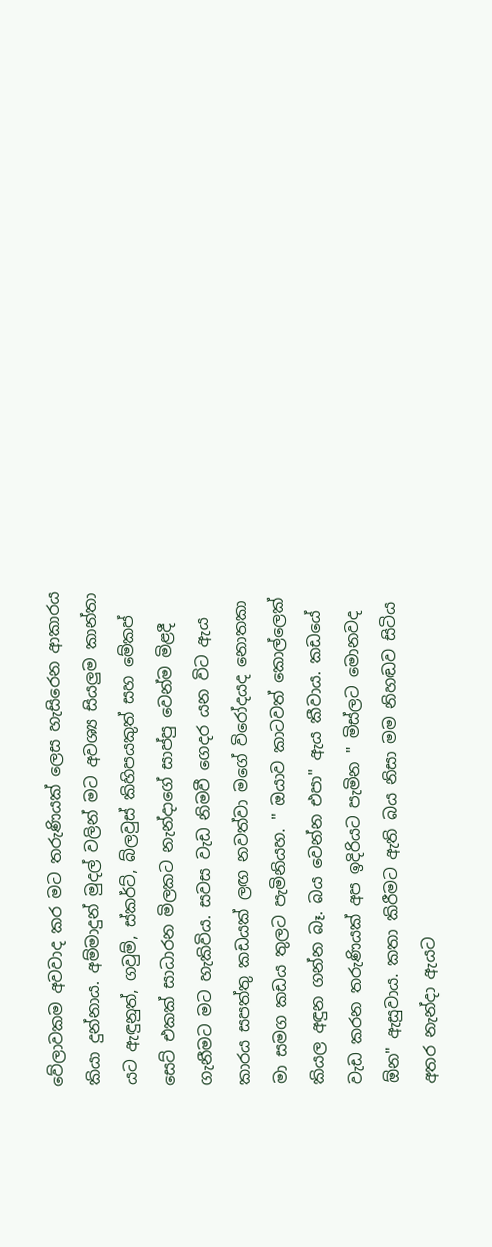වේලාවකම අවවාද කර මට තරුණියක් ලෙස හැසිරෙන ආකාරය කියා දුන්නාය. අම්මාදුන් මුදල් වලින් මට අවශ්‍ය සියලුම කාන්තා යට ඇඳුනුත්, ගවුම්, ස්කර්ට්, බ්ලවුස් කිහිපයකුත් සහ මේකප් සෙට් එකක් සාධාරන මිලකට නැන්දාගේ සාප්පු වෙන්ම මිළදී ගැනීමට මට හැකිවිය. සවස වැඩ නිමවී ගෙදර යන විට ඇය කාරය සපත්තු කඩයක් ලඟ නවත්වා මගේ විරෝදයද නොතකා මා සමග කඩය තුලට පැමිනියහ. " ඔයාව කාටවත් කොල්ලෙක් කියල අඳුන ගන්න බෑ. බය වෙන්න එපා" ඇය කීවාය. කඩයේ වැඩ කරන තරුණියක් අප ඉදිරියට පැමින " මිස්ලට මොනවද ඕන" ඇසුවාය. කතා කිරීමට ඇති බය නිසා මම නිහඬව සිටිය අතර නැන්දා ඇයට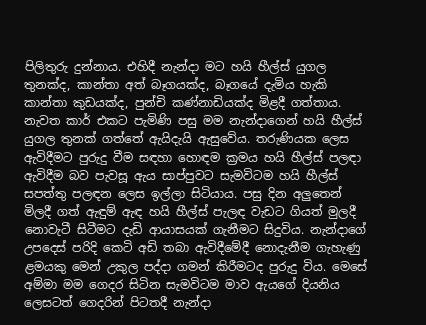පිලිතුරු දුන්නාය. එහිදී නැන්දා මට හයි හීල්ස් යුගල තුනක්ද, කාන්තා අත් බෑගයක්ද, බෑගයේ දැමිය හැකි කාන්තා කුඩයක්ද, පුන්චි කණ්නාඩියක්ද මිළදී ගත්තාය. නැවත කාර් එකට පැමිණි පසු මම නැන්දාගෙන් හයි හීල්ස් යුගල තුනක් ගත්තේ ඇයිදැයි ඇසුවේය. තරුණියක ලෙස ඇවිදීමට පුරුදු වීම සඳහා හොඳම ක්‍රමය හයි හීල්ස් පලඳා ඇවිදීම බව පැවසූ ඇය සාප්පුවට සැමවිටම හයි හීල්ස් සපත්තු පලඳන ලෙස ඉල්ලා සිටියාය. පසු දින අලුතෙන් මිලදී ගත් ඇඳුම් ඇඳ හයි හීල්ස් පැලඳ වැඩට ගියත් මුලදී නොවැටී සිටීමට දැඩි ආයාසයක් ගැනීමට සිදුවිය. නැන්දාගේ උපදෙස් පරිදි කෙටි අඩි තබා ඇවිදීමේදී නොදැනීම ගැහැණු ළමයකු මෙන් උකුල පද්දා ගමන් කිරීමටද පුරුදු විය. මෙසේ අම්මා මම ගෙදර සිටින සැමවිටම මාව ඇයගේ දියනිය ලෙසටත් ගෙදරින් පිටතදී නැන්දා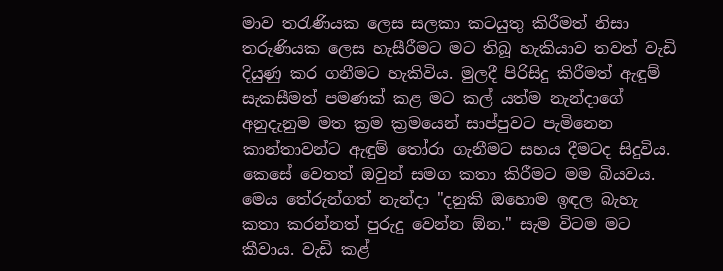මාව තරැණියක ලෙස සලකා කටයුතු කිරීමත් නිසා තරුණි‍යක ලෙස හැසීරීමට මට තිබූ හැකියාව තවත් වැඩි දියුණු කර ගනීමට හැකිවිය. මුලදී පිරිසිදු කිරීමත් ඇඳුම් සැකසීමත් පමණක් කළ මට කල් යත්ම නැන්දාගේ අනුදැනුම මත ක්‍රම ක්‍රමයෙන් සාප්පුවට පැමිනෙන කාන්තාවන්ට ඇඳුම් තෝරා ගැනීමට සහය දීමටද සිදුවිය. කෙසේ වෙතත් ඔවුන් සමග කතා කිරීමට මම බියවය. මෙය තේරුන්ගත් නැන්දා "දනුකි ඔහොම ඉඳල බැහැ කතා කරන්නත් පුරුදු වෙන්න ඕන." සැම විටම මට කීවාය. වැඩි කළ්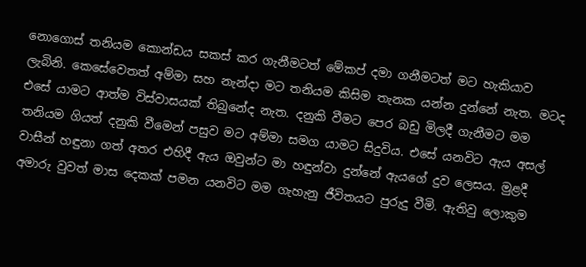නොගොස් තනියම කොන්ඩය සකස් කර ගැනීමටත් මේකප් දමා ගනීමටත් මට හැකියාව ලැබිනි. කෙසේවෙතත් අම්මා සහ නැන්දා මට තනියම කිසිම තැනක යන්න දුන්නේ නැත. මටද එසේ යාමට ආත්ම විස්වාසයක් තිබුනේද නැත. දනුකි වීමට පෙර බඩු මිලදී ගැනීමට මම තනියම ගියත් දනුකි වීමෙන් පසුව මට අම්මා සමග යාමට සිදුවිය. එසේ යනවිට ඇය අසල් වාසීන් හඳුනා ගත් අතර එහිදී ඇය ඔවුන්ට මා හඳුන්වා දුන්නේ ඇයගේ දුව ලෙසය. මුළදී අමාරු වුවත් මාස දෙකක් පමන යනවිට මම ගැහැනු ජීවිතයට පුරුදු වීමි. ඇතිවු ලොකුම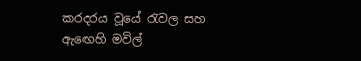කරදරය වූයේ රැවල සහ ඇඟෙහි මවිල්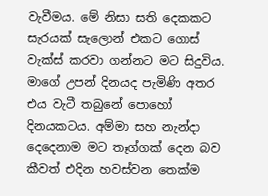වැවීමය. මේ නිසා සති දෙකකට සැරයක් සැලොන් එකට ගොස් වැක්ස් කරවා ගන්නට මට සිදුවිය. මාගේ උපන් දිනයද පැමිණි අතර එය වැටී තබුනේ පොහෝ දිනයකටය. අම්මා සහ නැන්දා දෙදෙනාම මට තෑග්ගක් දෙන බව කීවත් එදින හවස්වන තෙක්ම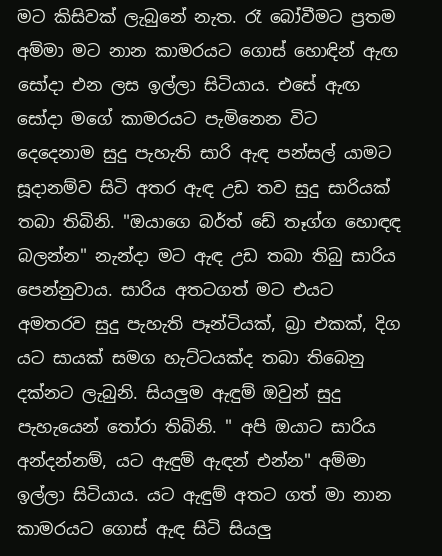මට කිසිවක් ලැබුනේ නැත. රෑ බෝවීමට ප්‍රතම අම්මා මට නාන කාමරයට ගොස් හොඳින් ඇඟ සෝදා එන ලස ඉල්ලා සිටියාය. එසේ ඇඟ සෝදා මගේ කාමරයට පැමිනෙන විට දෙදෙනාම සුදු පැහැති සාරි ඇඳ පන්සල් යාමට සූදානම්ව සිටි අතර ඇඳ උඩ තව සුදු සාරියක් තබා තිබිනි. "ඔයාගෙ බර්ත් ඩේ තෑග්ග හොඳඳ බලන්න" නැන්දා මට ඇඳ උඩ තබා තිබු සාරිය පෙන්නුවාය. සාරිය අතටගත් මට එයට අමතරව සුදු පැහැති පෑන්ටියක්, බ්‍රා එකක්, දිග යට සායක් සමග හැට්ටයක්ද තබා තිබෙනු දක්නට ලැබුනි. සියලුම ඇඳුම් ඔවුන් සුදු පැහැයෙන් තෝරා තිබිනි. " අපි ඔයාට සාරිය අන්දන්නම්, යට ඇඳුම් ඇඳන් එන්න" අම්මා ඉල්ලා සිටියාය. යට ඇඳුම් අතට ගත් මා නාන කාමරයට ගොස් ඇඳ සිටි සියලු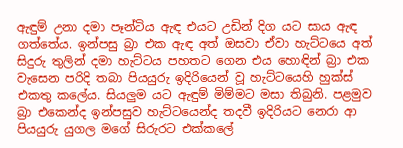ඇඳුම් උනා දමා පෑන්ටිය ඇඳ එයට උඩින් දිග යට සාය ඇඳ ගත්තේය. ඉන්පසු බ්‍රා එක ඇඳ අත් ඔසවා ඒවා හැට්ටයෙ අත් සිදුරු තුලින් දමා හැට්ටය පහතට ගෙන එය හොඳින් බ්‍රා එක වැසෙන පරිදි තබා පියයුරු ඉදිරියෙන් වූ හැට්ටයෙහි හුක්ස් එකතු කලේය. සියලුම යට ඇඳුම් මිම්මට මසා තිබුනි. පළමුව බ්‍රා එකෙන්ද ඉන්පසුව හැට්ටයෙන්ද තදවී ඉදිරියට නෙරා ආ පියයුරු යුගල මගේ සිරුරට එක්කලේ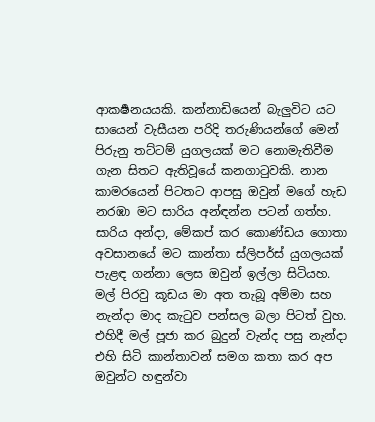ආකර්‍ෂනයයකි. කන්නාඩියෙන් බැලුවිට යට සායෙන් වැසීයන පරිදි තරුණියන්ගේ මෙන් පිරුනු තට්ටම් යුගලයක් මට නොමැතිවීම ගැන සිතට ඇතිවූයේ කනගාටුවකි. නාන කාමරයෙන් පිටතට ආපසු ඔවුන් මගේ හැඩ නරඹා මට සාරිය අන්ඳන්න පටන් ගත්හ. සාරිය අන්දා, මේකප් කර කොණ්ඩය ගොතා අවසානයේ මට කාන්තා ස්ලිපර්ස් යුගලයක් පැළඳ ගන්නා ලෙස ඔවුන් ඉල්ලා සිටියහ. මල් පිරවු කූඩය මා අත තැබූ අම්මා සහ නැන්දා මාද කැටුව පන්සල බලා පිටත් වුහ. එහිදී මල් පූජා කර බුදුන් වැන්ද පසු නැන්දා එහි සිටි කාන්තාවන් සමග කතා කර අප ඔවුන්ට හඳුන්වා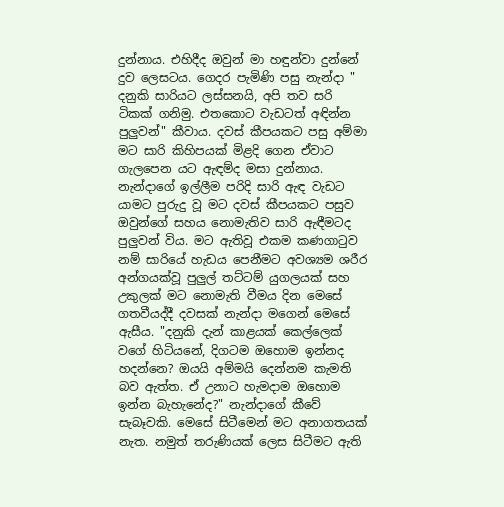දුන්නාය. එහිදීද ඔවුන් මා හඳුන්වා දුන්නේ දුව ලෙසටය. ගෙදර පැමිණි පසු නැන්දා " දනුකි සාරියට ලස්සනයි, අපි තව සරි ටිකක් ගනිමු. එතකොට වැඩටත් අඳින්න පුලුවන්" කීවාය. දවස් කීපයකට පසු අම්මා මට සාරි කිහිපයක් මිළදි ගෙන ඒවාට ගැලපෙන යට ඇඳම්ද මසා දුන්නාය. නැන්දාගේ ඉල්ලීම පරිදි සාරි ඇඳ වැඩට යාමට පුරුදු වූ මට දවස් කීපයකට පසුව ඔවුන්ගේ සහය නොමැතිව සාරි ඇඳීමටද පුලුවන් විය. මට ඇතිවූ එකම කණගාටුව නම් සාරියේ හැඩය පෙනීමට අවශ්‍යම ශරීර අන්ගයක්වූ පුලුල් තට්ටම් යුගලයක් සහ උකුලක් මට නොමැති වීමය දින මෙසේ ගතවීයද්දී දවසක් නැන්දා මගෙන් මෙසේ ඇසීය. "දනුකි දැන් කාළයක් කෙල්ලෙක් වගේ හිටියනේ, දිගටම ඔහොම ඉන්නද හදන්නෙ? ඔයයි අම්මයි දෙන්නම කැමති බව ඇත්ත. ඒ උනාට හැමදාම ඔහොම ඉන්න බැහැනේද?" නැන්දාගේ කීවේ සැබෑවකි. මෙසේ සිටීමෙන් මට අනාගතයක් නැත. නමුත් තරුණියක් ලෙස සිටීමට ඇති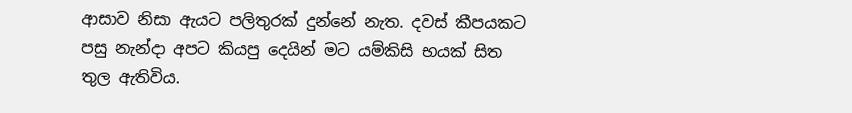ආසාව නිසා ඇයට පලිතුරක් දුන්නේ නැත. දවස් කීපයකට පසු නැන්දා අපට කියපු දෙයින් මට යම්කිසි භයක් සිත තුල ඇතිවිය.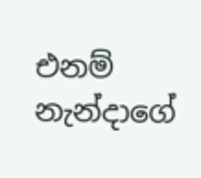එනම් නැන්දාගේ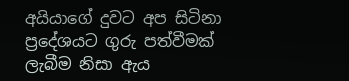අයියාගේ දුවට අප සිටිනා ප්‍රදේශයට ගුරු පත්වීමක් ලැබීම නිසා ඇය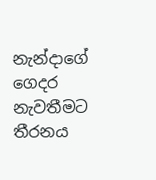නැන්දාගේ ගෙදර නැවතීමට තීරනය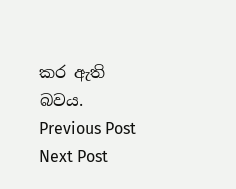කර ඇති බවය.
Previous Post Next Post